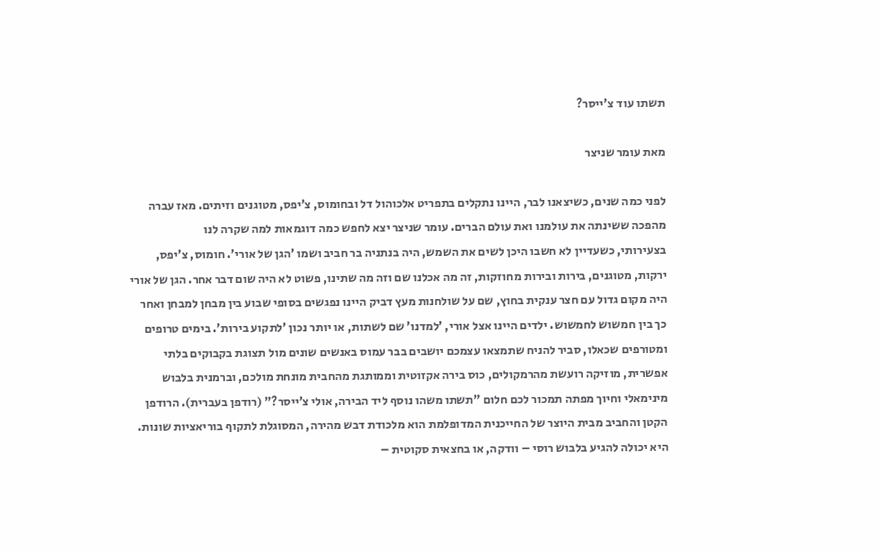תשתו עוד צ'ייסר?

מאת עומר שניצר

לפני כמה שנים, כשיצאנו לבר, היינו נתקלים בתפריט אלכוהול דל ובחומוס, צ’יפס, מטוגנים וזיתים. מאז עברה מהפכה ששינתה את עולמנו ואת עולם הברים. עומר שניצר יצא לחפש כמה דוגמאות למה שקרה לנו
בצעירותי, כשעדיין לא חשבו היכן לשים את השמש, היה בנתניה בר חביב ושמו ’הגן של אורי’. חומוס, צ’יפס, ירקות, מטוגנים, בירות ובירות מחוזקות, זה מה אכלנו שם וזה מה שתינו, פשוט לא היה שום דבר אחר. הגן של אורי היה מקום גדול עם חצר ענקית בחוץ, שם על שולחנות מעץ דביק היינו נפגשים בסופי שבוע בין מבחן למבחן ואחר כך בין חמשוש לחמשוש. ילדים היינו אצל אורי, ’למדנו’ שם לשתות, או יותר נכון ’לתקוע בירות’. בימים טרופים ומטורפים שכאלו, סביר להניח שתמצאו עצמכם יושבים בבר עמוס באנשים שונים מול תצוגת בקבוקים בלתי אפשרית, מוזיקה רועשת מהרמקולים, כוס בירה אקזוטית וממותגת מהחבית מונחת מולכם, וברמנית בלבוש מינימאלי וחיוך מפתה תמכור לכם חלום "תשתו משהו נוסף ליד הבירה, אולי צ’ייסר?" (רודפן בעברית). הרודפן הקטן והחביב מבית היוצר של החייכנית המדופלמת הוא מלכודת דבש מהירה, המסוגלת לתקוף בוריאציות שונות. היא יכולה להגיע בלבוש רוסי – וודקה, או בחצאית סקוטית –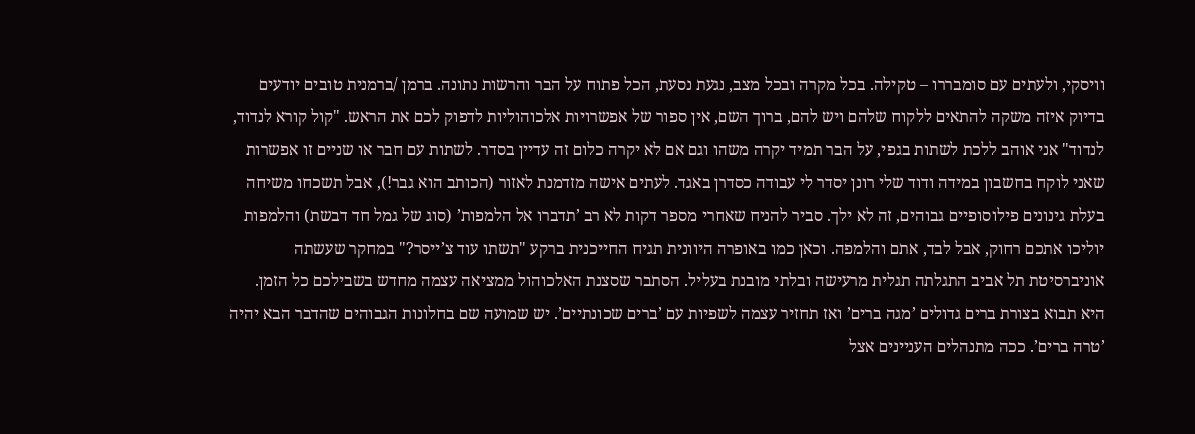וויסקי, ולעתים עם סומבררו – טקילה. בכל מקרה ובכל מצב, נגעת נסעת, הכל פתוח על הבר והרשות נתונה. ברמן /ברמנית טובים יודעים בדיוק איזה משקה להתאים ללקוח שלהם ויש להם, ברוך השם, אין ספור של אפשרויות אלכוהוליות לדפוק לכם את הראש. "קול קורא לנדוד, לנדוד" אני אוהב ללכת לשתות בגפי, על הבר תמיד יקרה משהו וגם אם לא יקרה כלום זה עדיין בסדר. לשתות עם חבר או שניים זו אפשרות שאני לוקח בחשבון במידה ודוד שלי רונן יסדר לי עבודה כסדרן באגד. לעתים אישה מזדמנת לאזור (הכותב הוא גבר!), אבל תשכחו משיחה בעלת גינונים פילוסופיים גבוהים, זה לא ילך. סביר להניח שאחרי מספר דקות לא רב ’תדברו אל הלמפות’ (סוג של גמל חד דבשת) והלמפות יוליכו אתכם רחוק, אבל לבד, אתם והלמפה. וכאן כמו באופרה היוונית תגיח החייכנית ברקע "תשתו עוד צ’ייסר?" במחקר שעשתה אוניברסיטת תל אביב התגלתה תגלית מרעישה ובלתי מובנת בעליל. הסתבר שסצנת האלכוהול ממציאה עצמה מחדש בשבילכם כל הזמן. היא תבוא בצורת ברים גדולים ’מגה ברים’ ואז תחזיר עצמה לשפיות עם ’ברים שכונתיים’. יש שמועה שם בחלונות הגבוהים שהדבר הבא יהיה ’טרה ברים’. ככה מתנהלים העניינים אצל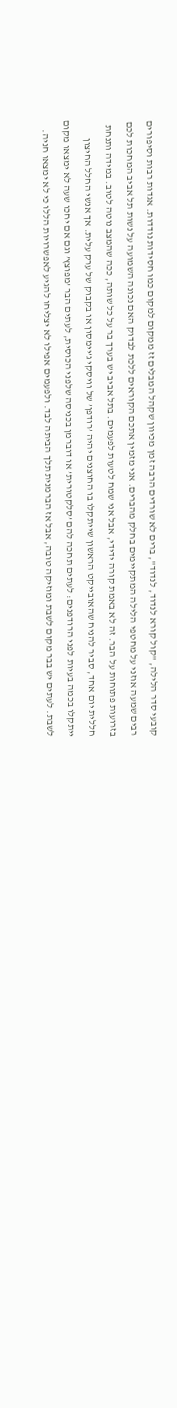קובעי סדר הלילה, "קול קורא לנדוד, לנדוד", ברים לא שורדים הרבה זמן מכיוון שקהל המבלים זז ממקום למקום כמו חסידות נודדות. אגדות רבות וסיפורים רבים שמעה אוזני על מחטפי הלילה המתקיימים בחלק מהברים. אני מזמין אתכם הקוראים ללכת לבדוק האם נכונה השמועה על נשות תל אביב המחכות לכם בזרועות פתוחות על הבר. זה לא באמת קורה ידידי, אבל אני שמח לטעות לפעמים. בתל אביב יש בערך בר על כל שותה, ככה שהמצב נוטה לטוב. במידה ותנחת חללית יום אחד, סביר להניח שהאובייקט הראשון שייתקלו בו החוצנים יהיה ’רודפן’ של וויסקי ג’יימסון או בקבוק של ערק עלית. אך אנשי החלל החיצון ייתקלו בכמה בעיות לפני הרודפנים: לעתים תחכה להם ’סלקטורית’ או דוברמן בכניסה שלפני הכוסית, לעתים הבר ’מפוצץ’ וגם אם יחכו שעה לא ימצאו מקום לשבת. לעתים יש בבר מקום לשבת ומוזיקה טובה, אבל אז הברמנית תלך הביתה לבד. ולפעמים אפילו לא יצליחו להגיע לאפשרויות הללו כי לא ימצאו חניה.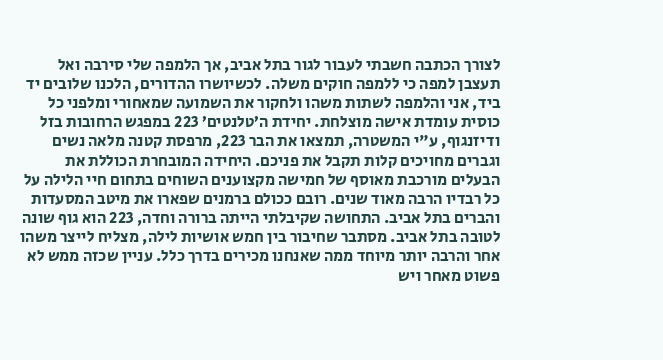לצורך הכתבה חשבתי לעבור לגור בתל אביב, אך הלמפה שלי סירבה ואל תעצבן למפה כי ללמפה חוקים משלה. לכשיושרו ההדורים, הלכנו שלובים יד ביד, אני והלמפה לשתות משהו ולחקור את השמועה שמאחורי ומלפני כל כוסית עומדת אישה מוצלחת. יחידת ה’טלנטים’ 223 במפגש הרחובות בזל ודיזנגוף, ע"י המשטרה, תמצאו את הבר 223, מרפסת קטנה מלאה נשים וגברים מחויכים קלות תקבל את פניכם. היחידה המובחרת הכוללת את הבעלים מורכבת מאוסף של חמישה מקצוענים השוחים בתחום חיי הלילה על כל רבדיו הרבה מאוד שנים. רובם ככולם ברמנים שפארו את מיטב המסעדות והברים בתל אביב. התחושה שקיבלתי הייתה ברורה וחדה, 223 הוא גוף שונה לטובה בתל אביב. מסתבר שחיבור בין חמש אושיות לילה, מצליח לייצר משהו אחר והרבה יותר מיוחד ממה שאנחנו מכירים בדרך כלל. עניין שכזה ממש לא פשוט מאחר ויש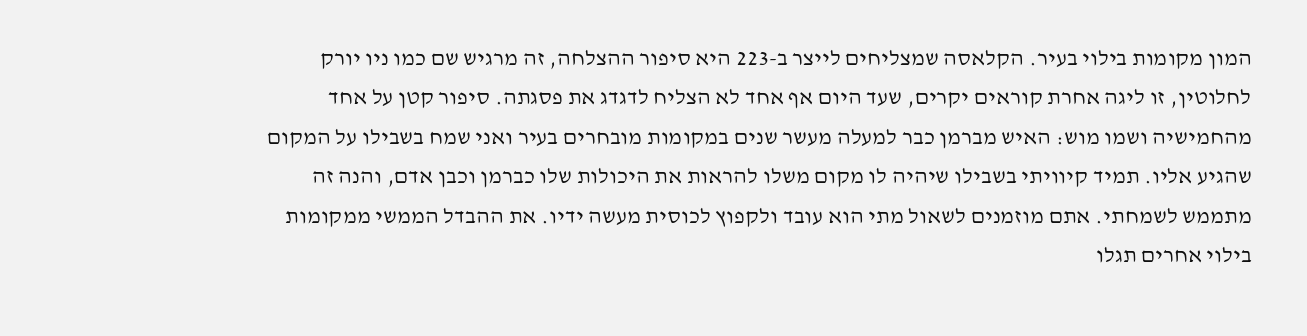המון מקומות בילוי בעיר. הקלאסה שמצליחים לייצר ב-223 היא סיפור ההצלחה, זה מרגיש שם כמו ניו יורק לחלוטין, זו ליגה אחרת קוראים יקרים, שעד היום אף אחד לא הצליח לדגדג את פסגתה. סיפור קטן על אחד מהחמישיה ושמו מוש: האיש מברמן כבר למעלה מעשר שנים במקומות מובחרים בעיר ואני שמח בשבילו על המקום שהגיע אליו. תמיד קיוויתי בשבילו שיהיה לו מקום משלו להראות את היכולות שלו כברמן וכבן אדם, והנה זה מתממש לשמחתי. אתם מוזמנים לשאול מתי הוא עובד ולקפוץ לכוסית מעשה ידיו. את ההבדל הממשי ממקומות בילוי אחרים תגלו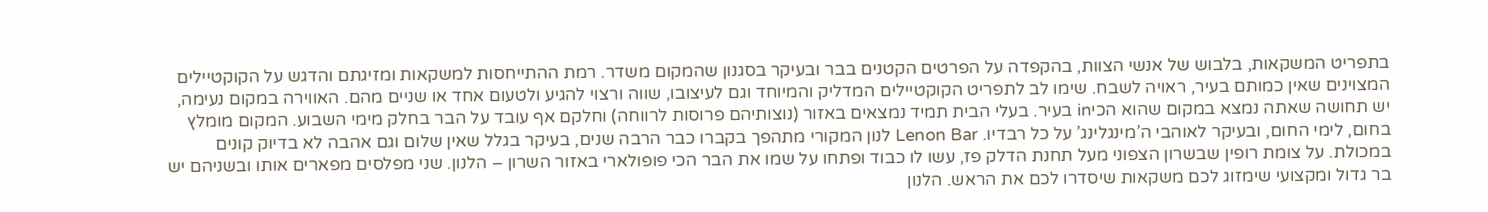בתפריט המשקאות, בלבוש של אנשי הצוות, בהקפדה על הפרטים הקטנים בבר ובעיקר בסגנון שהמקום משדר. רמת ההתייחסות למשקאות ומזיגתם והדגש על הקוקטיילים המצוינים שאין כמותם בעיר, ראויה לשבח. שימו לב לתפריט הקוקטיילים המדליק והמיוחד וגם לעיצובו, שווה ורצוי להגיע ולטעום אחד או שניים מהם. האווירה במקום נעימה, יש תחושה שאתה נמצא במקום שהוא הכיin בעיר. בעלי הבית תמיד נמצאים באזור (נוצותיהם פרוסות לרווחה) וחלקם אף עובד על הבר בחלק מימי השבוע. המקום מומלץ בחום, לימי החום, ובעיקר לאוהבי ה’מינגלינג’ על כל רבדיו. Lenon Bar לנון המקורי מתהפך בקברו כבר הרבה שנים, בעיקר בגלל שאין שלום וגם אהבה לא בדיוק קונים במכולת. על צומת רופין שבשרון הצפוני מעל תחנת הדלק פז, עשו לו כבוד ופתחו על שמו את הבר הכי פופולארי באזור השרון – הלנון. שני מפלסים מפארים אותו ובשניהם יש בר גדול ומקצועי שימזוג לכם משקאות שיסדרו לכם את הראש. הלנון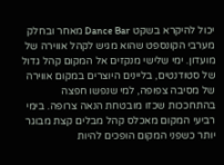יכול להיקרא בשקט Dance Bar מאחר ובחלק מערבי הקונספט שהוא מגיש לקהל אווירה של מועדון. ימי שלישי מנקזים אל המקום קהל גדול של סטודנטים, בליינים היוצרים במקום אווירה של מסיבה צפופה, למי שנפשו חפצה בהתחככות שכזו מובטחת הנאה צרופה. בימי רביעי המקום מאכלס קהל מבלים קצת מבוגר יותר כשפני המקום הופכים להיות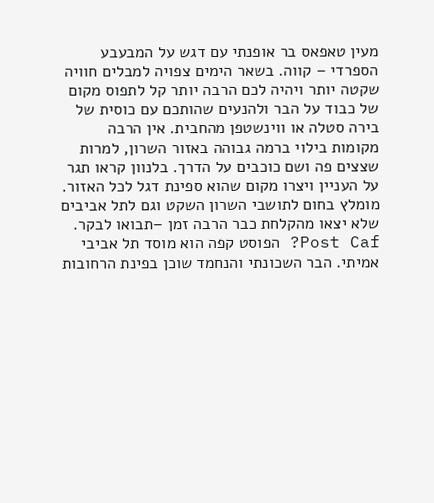מעין טאפאס בר אופנתי עם דגש על המבעבע הספרדי – קווה. בשאר הימים צפויה למבלים חוויה שקטה יותר ויהיה לכם הרבה יותר קל לתפוס מקום של כבוד על הבר ולהנעים שהותכם עם כוסית של בירה סטלה או ווינשטפן מהחבית. אין הרבה מקומות בילוי ברמה גבוהה באזור השרון, למרות שצצים פה ושם כוכבים על הדרך. בלנוון קראו תגר על העניין ויצרו מקום שהוא ספינת דגל לכל האזור. מומלץ בחום לתושבי השרון השקט וגם לתל אביבים שלא יצאו מהקלחת כבר הרבה זמן –תבואו לבקר. Post Caf? הפוסט קפה הוא מוסד תל אביבי אמיתי. הבר השכונתי והנחמד שוכן בפינת הרחובות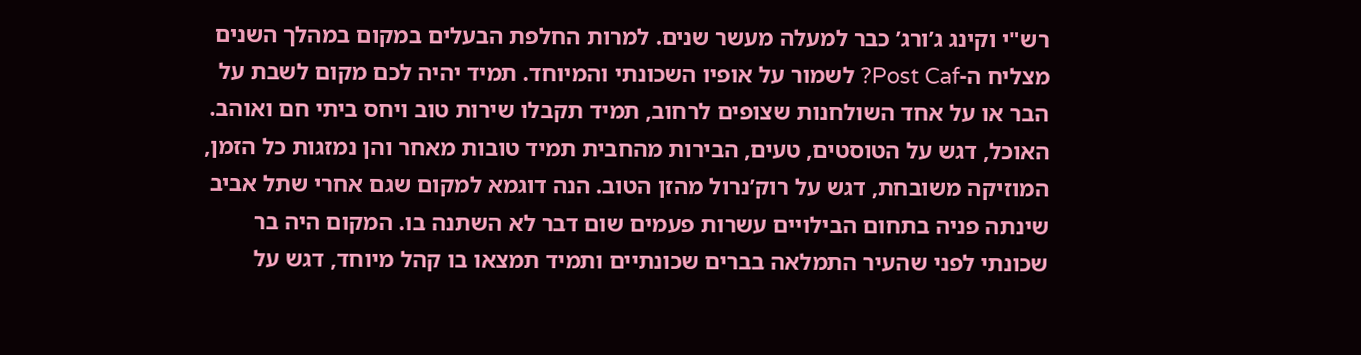רש"י וקינג ג’ורג’ כבר למעלה מעשר שנים. למרות החלפת הבעלים במקום במהלך השנים מצליח ה-Post Caf? לשמור על אופיו השכונתי והמיוחד. תמיד יהיה לכם מקום לשבת על הבר או על אחד השולחנות שצופים לרחוב, תמיד תקבלו שירות טוב ויחס ביתי חם ואוהב. האוכל, דגש על הטוסטים, טעים, הבירות מהחבית תמיד טובות מאחר והן נמזגות כל הזמן, המוזיקה משובחת, דגש על רוק’נרול מהזן הטוב. הנה דוגמא למקום שגם אחרי שתל אביב שינתה פניה בתחום הבילויים עשרות פעמים שום דבר לא השתנה בו. המקום היה בר שכונתי לפני שהעיר התמלאה בברים שכונתיים ותמיד תמצאו בו קהל מיוחד, דגש על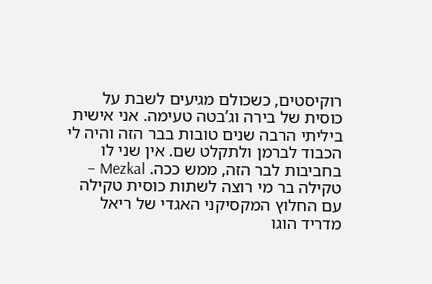רוקיסטים, כשכולם מגיעים לשבת על כוסית של בירה וג’בטה טעימה. אני אישית ביליתי הרבה שנים טובות בבר הזה והיה לי הכבוד לברמן ולתקלט שם. אין שני לו בחביבות לבר הזה, ממש ככה. Mezkal – טקילה בר מי רוצה לשתות כוסית טקילה עם החלוץ המקסיקני האגדי של ריאל מדריד הוגו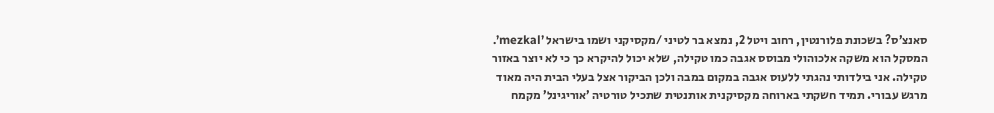סאנצ’ס? בשכונת פלורנטין, רחוב ויטל 2, נמצא בר לטיני /מקסיקני ושמו בישראל ’mezkal’. המסקל הוא משקה אלכוהולי מבוסס אגבה כמו טקילה, שלא יכול להיקרא כך כי לא יוצר באזור טקילה. אני בילדותי נהגתי ללעוס אגבה במקום במבה ולכן הביקור אצל בעלי הבית היה מאוד מרגש עבורי. תמיד חשקתי בארוחה מקסיקנית אותנטית שתכיל טורטיה ’אוריגינל’ מקמח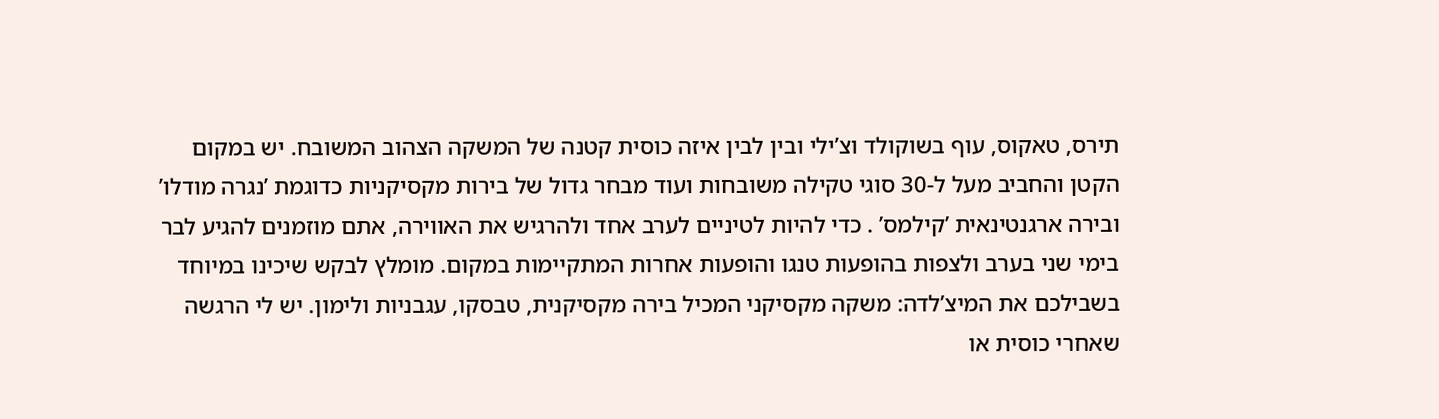תירס, טאקוס, עוף בשוקולד וצ’ילי ובין לבין איזה כוסית קטנה של המשקה הצהוב המשובח. יש במקום הקטן והחביב מעל ל-30 סוגי טקילה משובחות ועוד מבחר גדול של בירות מקסיקניות כדוגמת ’נגרה מודלו’ ובירה ארגנטינאית ’קילמס’ . כדי להיות לטיניים לערב אחד ולהרגיש את האווירה, אתם מוזמנים להגיע לבר בימי שני בערב ולצפות בהופעות טנגו והופעות אחרות המתקיימות במקום. מומלץ לבקש שיכינו במיוחד בשבילכם את המיצ’לדה: משקה מקסיקני המכיל בירה מקסיקנית, טבסקו, עגבניות ולימון. יש לי הרגשה שאחרי כוסית או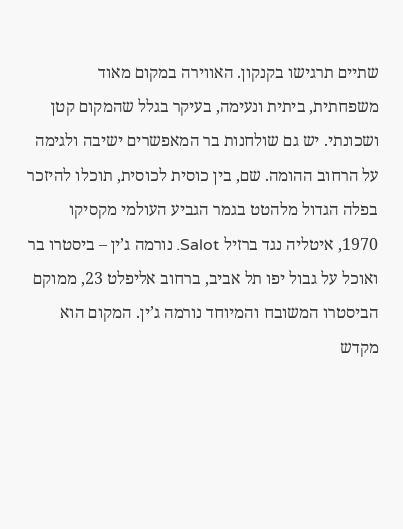שתיים תרגישו בקנקון. האווירה במקום מאוד משפחתית, ביתית ונעימה, בעיקר בגלל שהמקום קטן ושכונתי. יש גם שולחנות בר המאפשרים ישיבה ולגימה על הרחוב ההומה. שם, בין כוסית לכוסית, תוכלו להיזכר בפלה הגדול מלהטט בגמר הגביע העולמי מקסיקו 1970, איטליה נגד ברזיל Salot. נורמה ג’ין – ביסטרו בר ואוכל על גבול יפו תל אביב, ברחוב אליפלט 23, ממוקם הביסטרו המשובח והמיוחד נורמה ג’ין. המקום הוא מקדש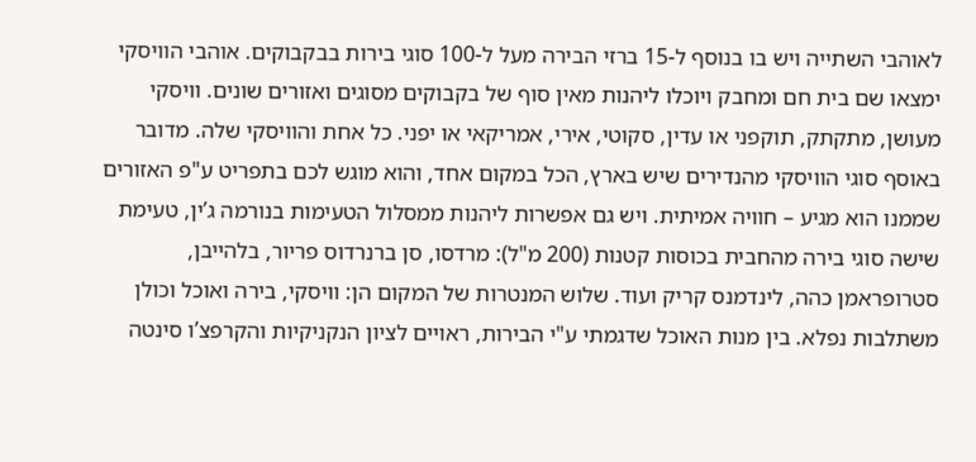לאוהבי השתייה ויש בו בנוסף ל-15 ברזי הבירה מעל ל-100 סוגי בירות בבקבוקים. אוהבי הוויסקי ימצאו שם בית חם ומחבק ויוכלו ליהנות מאין סוף של בקבוקים מסוגים ואזורים שונים. וויסקי מעושן, מתקתק, תוקפני או עדין, סקוטי, אירי, אמריקאי או יפני. כל אחת והוויסקי שלה. מדובר באוסף סוגי הוויסקי מהנדירים שיש בארץ, הכל במקום אחד, והוא מוגש לכם בתפריט ע"פ האזורים שממנו הוא מגיע – חוויה אמיתית. ויש גם אפשרות ליהנות ממסלול הטעימות בנורמה ג’ין, טעימת שישה סוגי בירה מהחבית בכוסות קטנות (200 מ"ל): מרדסו, סן ברנרדוס פריור, בלהייבן, סטרופראמן כהה, לינדמנס קריק ועוד. שלוש המנטרות של המקום הן: וויסקי, בירה ואוכל וכולן משתלבות נפלא. בין מנות האוכל שדגמתי ע"י הבירות, ראויים לציון הנקניקיות והקרפצ’ו סינטה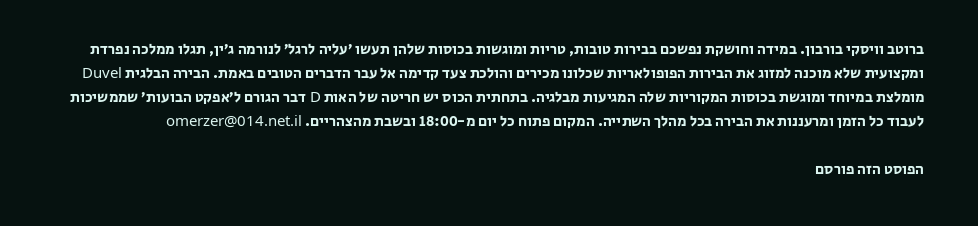ברוטב וויסקי בורבון. במידה וחושקת נפשכם בבירות טובות, טריות ומוגשות בכוסות שלהן תעשו ’עליה לרגל’ לנורמה ג’ין, תגלו ממלכה נפרדת ומקצועית שלא מוכנה למזוג את הבירות הפופולאריות שכלונו מכירים והולכת צעד קדימה אל עבר הדברים הטובים באמת. הבירה הבלגית Duvel מומלצת במיוחד ומוגשת בכוסות המקוריות שלה המגיעות מבלגיה. בתחתית הכוס יש חריטה של האות D דבר הגורם ל’אפקט הבועות’ שממשיכות לעבוד כל הזמן ומרעננות את הבירה בכל מהלך השתייה. המקום פתוח כל יום מ-18:00 ובשבת מהצהריים. omerzer@014.net.il

הפוסט הזה פורסם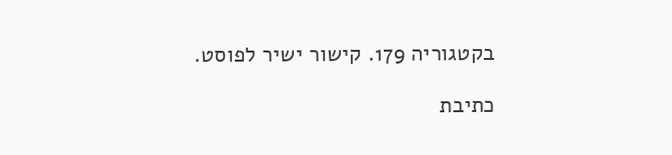בקטגוריה 179. קישור ישיר לפוסט.

כתיבת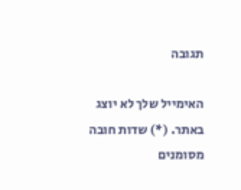תגובה

האימייל שלך לא יוצג באתר. (*) שדות חובה מסומנים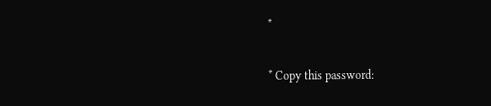*

* Copy this password: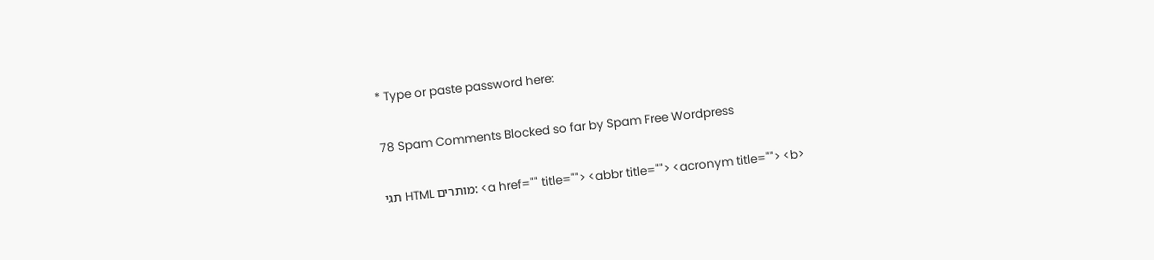* Type or paste password here:

78 Spam Comments Blocked so far by Spam Free Wordpress

תגי HTML מותרים: <a href="" title=""> <abbr title=""> <acronym title=""> <b>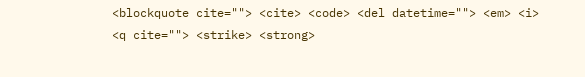<blockquote cite=""> <cite> <code> <del datetime=""> <em> <i> <q cite=""> <strike> <strong>